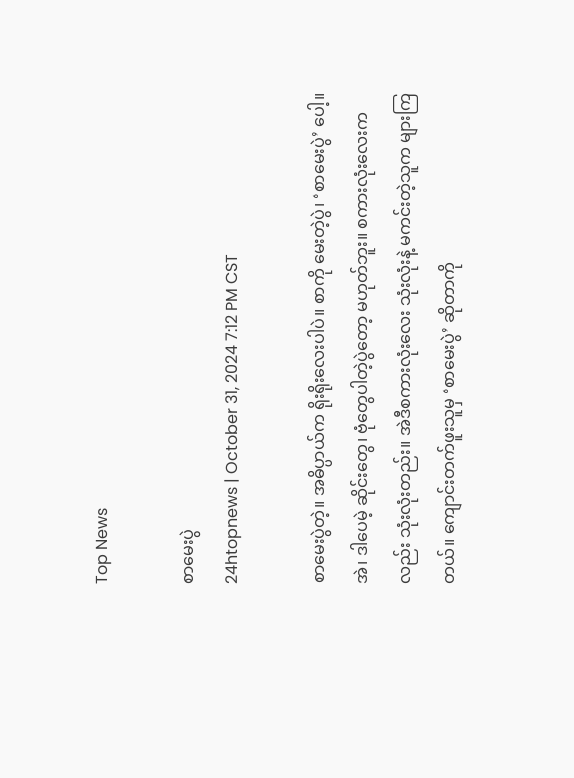Top News

စာမေးပွဲ
24htopnews | October 31, 2024 7:12 PM CST

စာမေးပွဲတဲ့။ အဓိပ္ပာယ်က ရိုးရိုးလေးပါပဲ။ စာကို မေးတဲ့ပွဲ၊ ‘စာမေးပွဲ’ ပေါ့။ အဲ၊ ဒါပေမဲ့ ဆိုင်းတွေ၊ ဗုံတွေပါတဲ့ပွဲတော့ မဟုတ်ဘူး။ စကားလုံးလေးကလည်း သုံးလုံးတည်း။ အဲဒီစကားလုံးလေး သုံးလုံးနဲ့ မကင်းတဲ့သူက များကြတယ်။ ကျောင်းတက်ဖူးသူမှ ‘စာမေးပွဲ’ ဆိုတာကို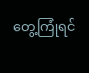တွေ့ကြုံရင်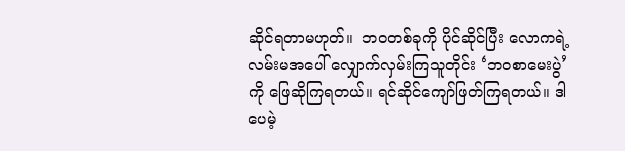ဆိုင်ရတာမဟုတ်။  ဘဝတစ်ခုကို ပိုင်ဆိုင်ပြီး လောကရဲ့လမ်းမအပေါ် လျှောက်လှမ်းကြသူတိုင်း ‘ဘဝစာမေးပွဲ’ ကို ဖြေဆိုကြရတယ်။ ရင်ဆိုင်ကျော်ဖြတ်ကြရတယ်။ ဒါပေမဲ့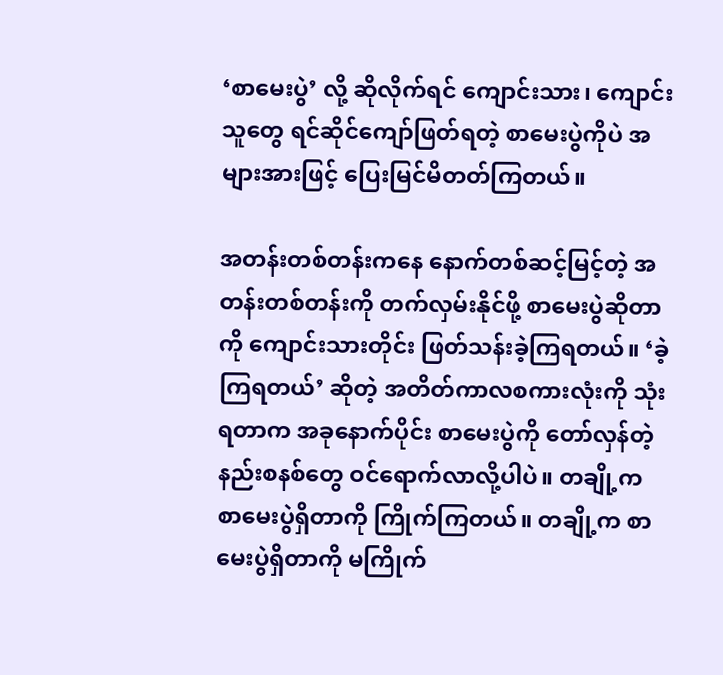‘စာမေးပွဲ’ လို့ ဆိုလိုက်ရင် ကျောင်းသား၊ ကျောင်းသူတွေ ရင်ဆိုင်ကျော်ဖြတ်ရတဲ့ စာမေးပွဲကိုပဲ အများအားဖြင့် ပြေးမြင်မိတတ်ကြတယ်။

အတန်းတစ်တန်းကနေ နောက်တစ်ဆင့်မြင့်တဲ့ အတန်းတစ်တန်းကို တက်လှမ်းနိုင်ဖို့ စာမေးပွဲဆိုတာကို ကျောင်းသားတိုင်း ဖြတ်သန်းခဲ့ကြရတယ်။ ‘ခဲ့ကြရတယ်’ ဆိုတဲ့ အတိတ်ကာလစကားလုံးကို သုံးရတာက အခုနောက်ပိုင်း စာမေးပွဲကို တော်လှန်တဲ့နည်းစနစ်တွေ ဝင်ရောက်လာလို့ပါပဲ။ တချို့က စာမေးပွဲရှိတာကို ကြိုက်ကြတယ်။ တချို့က စာမေးပွဲရှိတာကို မကြိုက်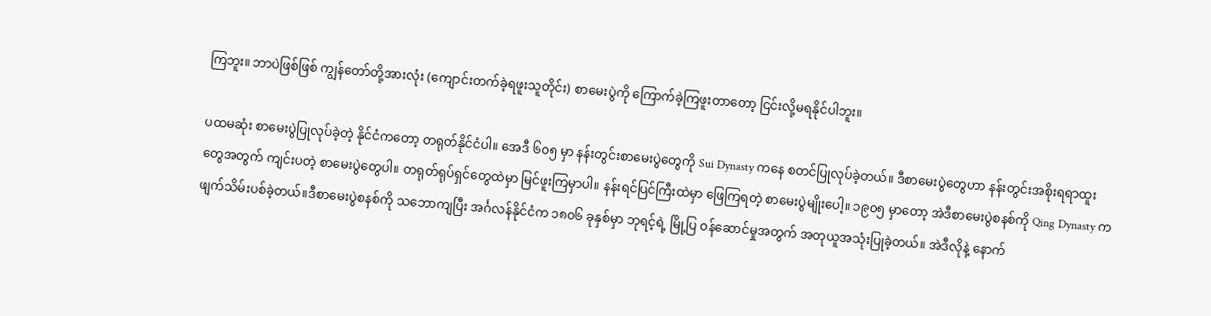ကြဘူး။ ဘာပဲဖြစ်ဖြစ် ကျွန်တော်တို့အားလုံး (ကျောင်းတက်ခဲ့ရဖူးသူတိုင်း) စာမေးပွဲကို ကြောက်ခဲ့ကြဖူးတာတော့ ငြင်းလို့မရနိုင်ပါဘူး။

ပထမဆုံး စာမေးပွဲပြုလုပ်ခဲ့တဲ့ နိုင်ငံကတော့ တရုတ်နိုင်ငံပါ။ အေဒီ ၆၀၅ မှာ နန်းတွင်းစာမေးပွဲတွေကို Sui Dynasty ကနေ စတင်ပြုလုပ်ခဲ့တယ်။ ဒီစာမေးပွဲတွေဟာ နန်းတွင်းအစိုးရရာထူးတွေအတွက် ကျင်းပတဲ့ စာမေးပွဲတွေပါ။ တရုတ်ရုပ်ရှင်တွေထဲမှာ မြင်ဖူးကြမှာပါ။ နန်းရင်ပြင်ကြီးထဲမှာ ဖြေကြရတဲ့ စာမေးပွဲမျိုးပေါ့။ ၁၉၀၅ မှာတော့ အဲဒီစာမေးပွဲစနစ်ကို Qing Dynasty က ဖျက်သိမ်းပစ်ခဲ့တယ်။ဒီစာမေးပွဲစနစ်ကို သဘောကျပြီး အင်္ဂလန်နိုင်ငံက ၁၈၀၆ ခုနှစ်မှာ ဘုရင့်ရဲ့ မြို့ပြ ဝန်ဆောင်မှုအတွက် အတုယူအသုံးပြုခဲ့တယ်။ အဲဒီလိုနဲ့ နောက်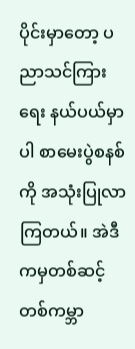ပိုင်းမှာတော့ ပညာသင်ကြားရေး နယ်ပယ်မှာပါ စာမေးပွဲစနစ်ကို အသုံးပြုလာကြတယ်။ အဲဒီကမှတစ်ဆင့် တစ်ကမ္ဘာ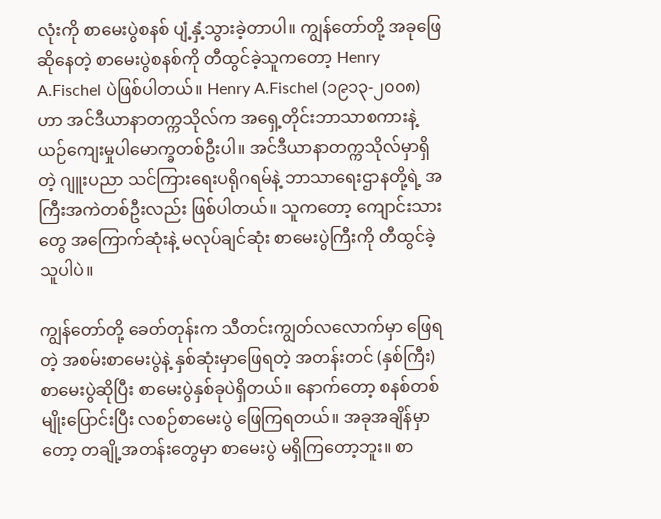လုံးကို စာမေးပွဲစနစ် ပျံ့နှံ့သွားခဲ့တာပါ။ ကျွန်တော်တို့ အခုဖြေဆိုနေတဲ့ စာမေးပွဲစနစ်ကို တီထွင်ခဲ့သူကတော့ Henry A.Fischel ပဲဖြစ်ပါတယ်။ Henry A.Fischel (၁၉၁၃-၂၀၀၈) ဟာ အင်ဒီယာနာတက္ကသိုလ်က အရှေ့တိုင်းဘာသာစကားနဲ့ ယဉ်ကျေးမှုပါမောက္ခတစ်ဦးပါ။ အင်ဒီယာနာတက္ကသိုလ်မှာရှိတဲ့ ဂျူးပညာ သင်ကြားရေးပရိုဂရမ်နဲ့ ဘာသာရေးဌာနတို့ရဲ့ အကြီးအကဲတစ်ဦးလည်း ဖြစ်ပါတယ်။ သူကတော့ ကျောင်းသားတွေ အကြောက်ဆုံးနဲ့ မလုပ်ချင်ဆုံး စာမေးပွဲကြီးကို တီထွင်ခဲ့သူပါပဲ။

ကျွန်တော်တို့ ခေတ်တုန်းက သီတင်းကျွတ်လလောက်မှာ ဖြေရတဲ့ အစမ်းစာမေးပွဲနဲ့ နှစ်ဆုံးမှာဖြေရတဲ့ အတန်းတင် (နှစ်ကြီး) စာမေးပွဲဆိုပြီး စာမေးပွဲနှစ်ခုပဲရှိတယ်။ နောက်တော့ စနစ်တစ်မျိုးပြောင်းပြီး လစဉ်စာမေးပွဲ ဖြေကြရတယ်။ အခုအချိန်မှာတော့ တချို့အတန်းတွေမှာ စာမေးပွဲ မရှိကြတော့ဘူး။ စာ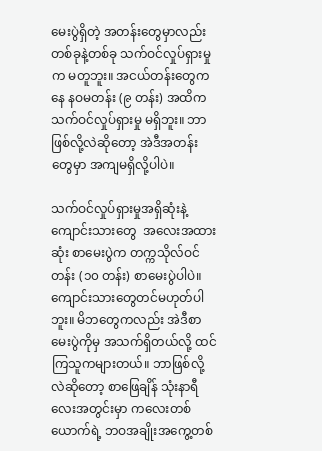မေးပွဲရှိတဲ့ အတန်းတွေမှာလည်း တစ်ခုနဲ့တစ်ခု သက်ဝင်လှုပ်ရှားမှုက မတူဘူး။ အငယ်တန်းတွေကနေ နဝမတန်း (၉ တန်း) အထိက သက်ဝင်လှုပ်ရှားမှု မရှိဘူး။ ဘာဖြစ်လို့လဲဆိုတော့ အဲဒီအတန်းတွေမှာ အကျမရှိလို့ပါပဲ။

သက်ဝင်လှုပ်ရှားမှုအရှိဆုံးနဲ့ ကျောင်းသားတွေ  အလေးအထားဆုံး စာမေးပွဲက တက္ကသိုလ်ဝင်တန်း (၁၀ တန်း) စာမေးပွဲပါပဲ။ ကျောင်းသားတွေတင်မဟုတ်ပါဘူး။ မိဘတွေကလည်း အဲဒီစာမေးပွဲကိုမှ အသက်ရှိတယ်လို့ ထင်ကြသူကများတယ်။ ဘာဖြစ်လို့လဲဆိုတော့ စာဖြေချိန် သုံးနာရီလေးအတွင်းမှာ ကလေးတစ်ယောက်ရဲ့ ဘဝအချိုးအကွေ့တစ်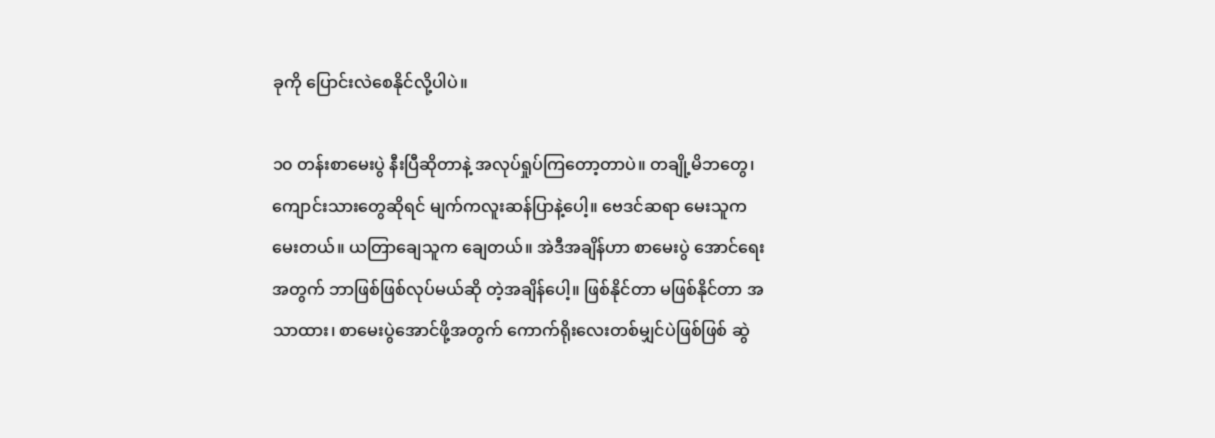ခုကို ပြောင်းလဲစေနိုင်လို့ပါပဲ။

၁၀ တန်းစာမေးပွဲ နီးပြီဆိုတာနဲ့ အလုပ်ရှုပ်ကြတော့တာပဲ။ တချို့မိဘတွေ၊ ကျောင်းသားတွေဆိုရင် မျက်ကလူးဆန်ပြာနဲ့ပေါ့။ ဗေဒင်ဆရာ မေးသူက မေးတယ်။ ယတြာချေသူက ချေတယ်။ အဲဒီအချိန်ဟာ စာမေးပွဲ အောင်ရေးအတွက် ဘာဖြစ်ဖြစ်လုပ်မယ်ဆို တဲ့အချိန်ပေါ့။ ဖြစ်နိုင်တာ မဖြစ်နိုင်တာ အသာထား၊ စာမေးပွဲအောင်ဖို့အတွက် ကောက်ရိုးလေးတစ်မျှင်ပဲဖြစ်ဖြစ် ဆွဲ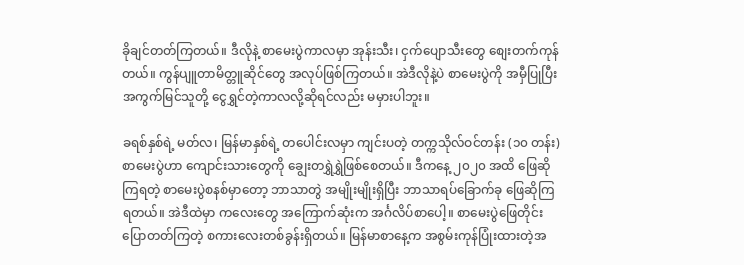ခိုချင်တတ်ကြတယ်။ ဒီလိုနဲ့ စာမေးပွဲကာလမှာ အုန်းသီး၊ ငှက်ပျောသီးတွေ စျေးတက်ကုန်တယ်။ ကွန်ပျူတာမိတ္တူဆိုင်တွေ အလုပ်ဖြစ်ကြတယ်။ အဲဒီလိုနဲ့ပဲ စာမေးပွဲကို အမှီပြုပြီး အကွက်မြင်သူတို့ ငွေရွှင်တဲ့ကာလလို့ဆိုရင်လည်း မမှားပါဘူး။

ခရစ်နှစ်ရဲ့ မတ်လ၊ မြန်မာနှစ်ရဲ့ တပေါင်းလမှာ ကျင်းပတဲ့ တက္ကသိုလ်ဝင်တန်း (၁၀ တန်း) စာမေးပွဲဟာ ကျောင်းသားတွေကို ချွေးတရွှဲရွှဲဖြစ်စေတယ်။ ဒီကနေ့ ၂၀၂၀ အထိ ဖြေဆိုကြရတဲ့ စာမေးပွဲစနစ်မှာတော့ ဘာသာတွဲ အမျိုးမျိုးရှိပြီး ဘာသာရပ်ခြောက်ခု ဖြေဆိုကြရတယ်။ အဲဒီထဲမှာ ကလေးတွေ အကြောက်ဆုံးက အင်္ဂလိပ်စာပေါ့။ စာမေးပွဲဖြေတိုင်း ပြောတတ်ကြတဲ့ စကားလေးတစ်ခွန်းရှိတယ်။ မြန်မာစာနေ့က အစွမ်းကုန်ပြုံးထားတဲ့အ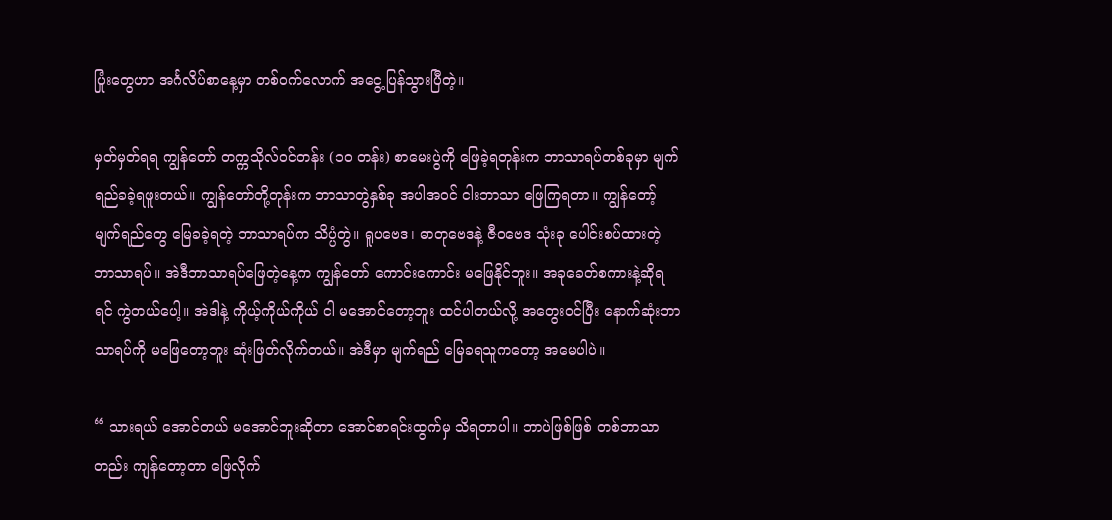ပြုံးတွေဟာ အင်္ဂလိပ်စာနေ့မှာ တစ်ဝက်လောက် အငွေ့ပြန်သွားပြီတဲ့။

မှတ်မှတ်ရရ ကျွန်တော် တက္ကသိုလ်ဝင်တန်း (၁၀ တန်း) စာမေးပွဲကို ဖြေခဲ့ရတုန်းက ဘာသာရပ်တစ်ခုမှာ မျက်ရည်ခခဲ့ရဖူးတယ်။ ကျွန်တော်တို့တုန်းက ဘာသာတွဲနှစ်ခု အပါအဝင် ငါးဘာသာ ဖြေကြရတာ။ ကျွန်တော့် မျက်ရည်တွေ မြေခခဲ့ရတဲ့ ဘာသာရပ်က သိပ္ပံတွဲ။ ရူပဗေဒ၊ ဓာတုဗေဒနဲ့ ဇီဝဗေဒ သုံးခု ပေါင်းစပ်ထားတဲ့ ဘာသာရပ်။ အဲဒီဘာသာရပ်ဖြေတဲ့နေ့က ကျွန်တော် ကောင်းကောင်း မဖြေနိုင်ဘူး။ အခုခေတ်စကားနဲ့ဆိုရရင် ကွဲတယ်ပေါ့။ အဲဒါနဲ့ ကိုယ့်ကိုယ်ကိုယ် ငါ မအောင်တော့ဘူး ထင်ပါတယ်လို့ အတွေးဝင်ပြီး နောက်ဆုံးဘာသာရပ်ကို မဖြေတော့ဘူး ဆုံးဖြတ်လိုက်တယ်။ အဲဒီမှာ မျက်ရည် မြေခရသူကတော့ အမေပါပဲ။

“ သားရယ် အောင်တယ် မအောင်ဘူးဆိုတာ အောင်စာရင်းထွက်မှ သိရတာပါ။ ဘာပဲဖြစ်ဖြစ် တစ်ဘာသာတည်း ကျန်တော့တာ ဖြေလိုက်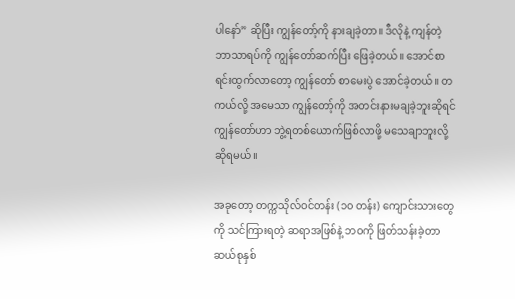ပါနော်” ဆိုပြီး ကျွန်တော့်ကို နားချခဲ့တာ။ ဒီလိုနဲ့ ကျန်တဲ့ဘာသာရပ်ကို ကျွန်တော်ဆက်ပြီး ဖြေခဲ့တယ်။ အောင်စာရင်းထွက်လာတော့ ကျွန်တော် စာမေးပွဲ အောင်ခဲ့တယ်။ တကယ်လို့ အမေသာ ကျွန်တော့်ကို အတင်းနားမချခဲ့ဘူးဆိုရင် ကျွန်တော်ဟာ ဘွဲ့ရတစ်ယောက်ဖြစ်လာဖို့ မသေချာဘူးလို့ ဆိုရမယ်။

အခုတော့ တက္ကသိုလ်ဝင်တန်း (၁၀ တန်း) ကျောင်းသားတွေကို သင်ကြားရတဲ့ ဆရာအဖြစ်နဲ့ ဘဝကို ဖြတ်သန်းခဲ့တာ ဆယ်စုနှစ်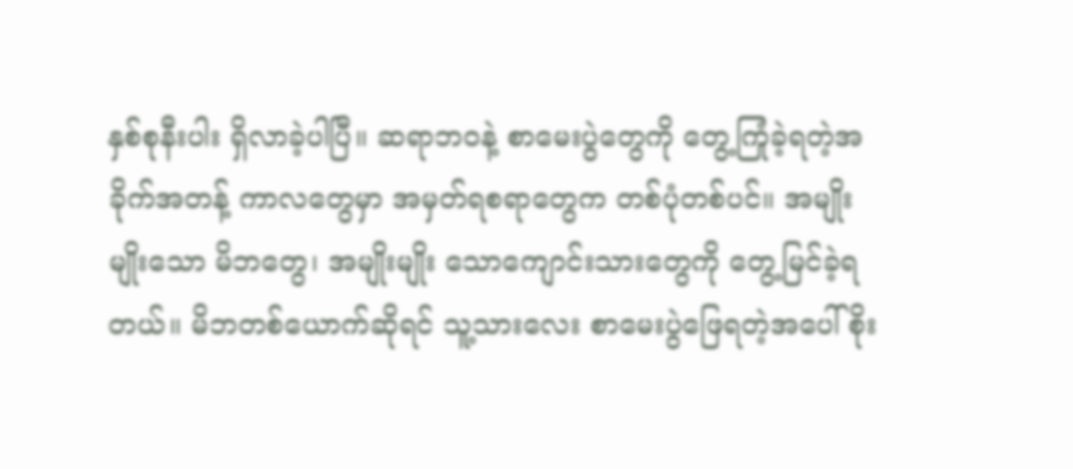နှစ်စုနီးပါး ရှိလာခဲ့ပါပြီ။ ဆရာဘဝနဲ့ စာမေးပွဲတွေကို တွေ့ကြုံခဲ့ရတဲ့အခိုက်အတန့် ကာလတွေမှာ အမှတ်ရစရာတွေက တစ်ပုံတစ်ပင်။ အမျိုးမျိုးသော မိဘတွေ၊ အမျိုးမျိုး သောကျောင်းသားတွေကို တွေ့မြင်ခဲ့ရတယ်။ မိဘတစ်ယောက်ဆိုရင် သူ့သားလေး စာမေးပွဲဖြေရတဲ့အပေါ် စိုး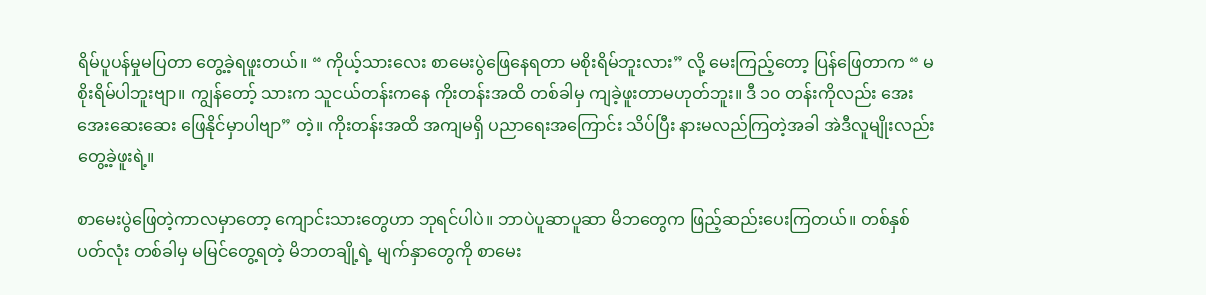ရိမ်ပူပန်မှုမပြတာ တွေ့ခဲ့ရဖူးတယ်။ “ ကိုယ့်သားလေး စာမေးပွဲဖြေနေရတာ မစိုးရိမ်ဘူးလား” လို့ မေးကြည့်တော့ ပြန်ဖြေတာက “ မစိုးရိမ်ပါဘူးဗျာ။ ကျွန်တော့် သားက သူငယ်တန်းကနေ ကိုးတန်းအထိ တစ်ခါမှ ကျခဲ့ဖူးတာမဟုတ်ဘူး။ ဒီ ၁၀ တန်းကိုလည်း အေးအေးဆေးဆေး ဖြေနိုင်မှာပါဗျာ” တဲ့။ ကိုးတန်းအထိ အကျမရှိ ပညာရေးအကြောင်း သိပ်ပြီး နားမလည်ကြတဲ့အခါ အဲဒီလူမျိုးလည်း တွေ့ခဲ့ဖူးရဲ့။

စာမေးပွဲဖြေတဲ့ကာလမှာတော့ ကျောင်းသားတွေဟာ ဘုရင်ပါပဲ။ ဘာပဲပူဆာပူဆာ မိဘတွေက ဖြည့်ဆည်းပေးကြတယ်။ တစ်နှစ်ပတ်လုံး တစ်ခါမှ မမြင်တွေ့ရတဲ့ မိဘတချို့ရဲ့ မျက်နှာတွေကို စာမေး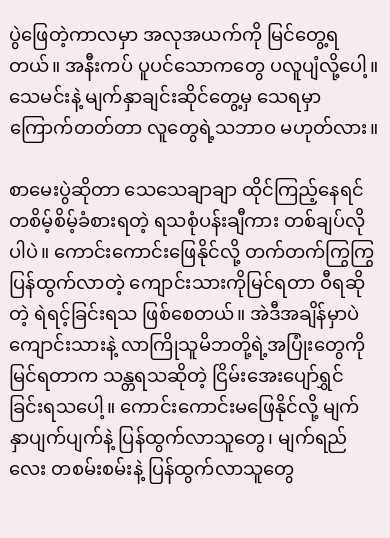ပွဲဖြေတဲ့ကာလမှာ အလုအယက်ကို မြင်တွေ့ရတယ်။ အနီးကပ် ပူပင်သောကတွေ ပလူပျံလို့ပေါ့။ သေမင်းနဲ့ မျက်နှာချင်းဆိုင်တွေ့မှ သေရမှာ ကြောက်တတ်တာ လူတွေရဲ့သဘာဝ မဟုတ်လား။

စာမေးပွဲဆိုတာ သေသေချာချာ ထိုင်ကြည့်နေရင် တစိမ့်စိမ့်ခံစားရတဲ့ ရသစုံပန်းချီကား တစ်ချပ်လိုပါပဲ။ ကောင်းကောင်းဖြေနိုင်လို့ တက်တက်ကြွကြွ ပြန်ထွက်လာတဲ့ ကျောင်းသားကိုမြင်ရတာ ဝီရဆိုတဲ့ ရဲရင့်ခြင်းရသ ဖြစ်စေတယ်။ အဲဒီအချိန်မှာပဲ ကျောင်းသားနဲ့ လာကြိုသူမိဘတို့ရဲ့အပြုံးတွေကို မြင်ရတာက သန္တရသဆိုတဲ့ ငြိမ်းအေးပျော်ရွှင်ခြင်းရသပေါ့။ ကောင်းကောင်းမဖြေနိုင်လို့ မျက်နှာပျက်ပျက်နဲ့ ပြန်ထွက်လာသူတွေ၊ မျက်ရည်လေး တစမ်းစမ်းနဲ့ ပြန်ထွက်လာသူတွေ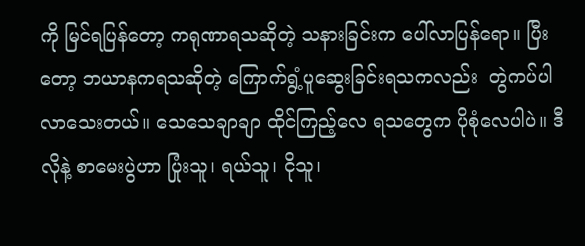ကို မြင်ရပြန်တော့ ကရုဏာရသဆိုတဲ့ သနားခြင်းက ပေါ်လာပြန်ရော။ ပြီးတော့ ဘယာနကရသဆိုတဲ့ ကြောက်ရွံ့ပူဆွေးခြင်းရသကလည်း  တွဲကပ်ပါလာသေးတယ်။ သေသေချာချာ ထိုင်ကြည့်လေ ရသတွေက ပိုစုံလေပါပဲ။ ဒီလိုနဲ့ စာမေးပွဲဟာ ပြုံးသူ၊ ရယ်သူ၊ ငိုသူ၊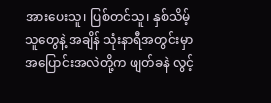အားပေးသူ၊ ပြစ်တင်သူ၊ နှစ်သိမ့်သူတွေနဲ့ အချိန် သုံးနာရီအတွင်းမှာ အပြောင်းအလဲတို့က ဖျတ်ခနဲ လွင့်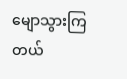မျောသွားကြတယ်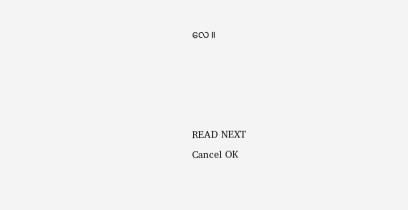လေ။




READ NEXT
Cancel OK